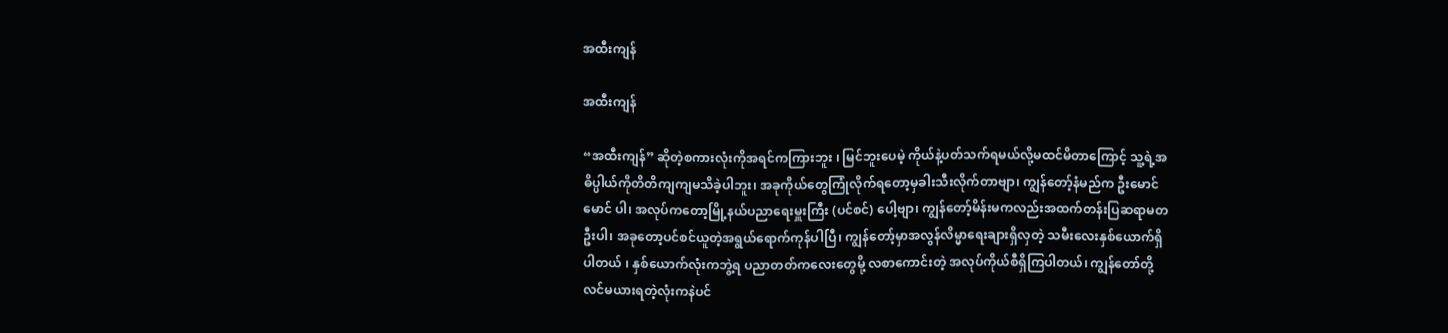အထီးကျန်

အထီးကျန်

“အထီးကျန်” ဆိုတဲ့စကားလုံးကိုအရင်ကကြားဘူး ၊ မြင်ဘူးပေမဲ့ ကိုယ်နဲ့ပတ်သက်ရမယ်လို့မထင်မိတာကြောင့် သူ့ရဲ့အဓိပ္ပါယ်ကိုတိတိကျကျမသိခဲ့ပါဘူး၊ အခုကိုယ်တွေကြုံလိုက်ရတော့မှခါးသီးလိုက်တာဗျာ၊ ကျွန်တော့်နံမည်က ဦးမောင်မောင် ပါ၊ အလုပ်ကတော့မြို့နယ်ပညာရေးမှူးကြီး (ပင်စင်) ပေါ့ဗျာ၊ ကျွန်တော့်မိန်းမကလည်းအထက်တန်းပြဆရာမတဦးပါ၊ အခုတော့ပင်စင်ယူတဲ့အရွယ်ရောက်ကုန်ပါပြီ၊ ကျွန်တော့်မှာအလွန်လိမ္မာရေးချားရှိလှတဲ့ သမီးလေးနှစ်ယောက်ရှိပါတယ် ၊ နှစ်ယောက်လုံးကဘွဲ့ရ ပညာတတ်ကလေးတွေမို့ လစာကောင်းတဲ့ အလုပ်ကိုယ်စီရှိကြပါတယ်၊ ကျွန်တော်တို့လင်မယားရတဲ့လုံးကနဲပင်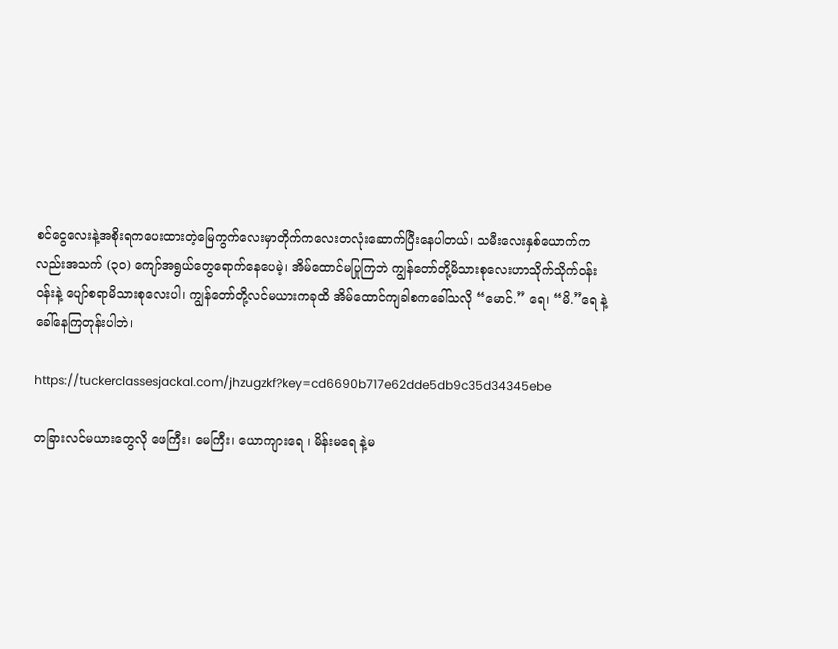စင်ငွေလေးနဲ့အစိုးရကပေးထားတဲ့မြေကွက်လေးမှာတိုက်ကလေးတလုံးဆောက်ပြီးနေပါတယ်၊ သမီးလေးနှစ်ယောက်ကလည်းအသက် (၃၀) ကျော်အရွယ်တွေရောက်နေပေမဲ့၊ အိမ်ထောင်မပြုကြဘဲ ကျွန်တော်တို့မိသားစုလေးဟာသိုက်သိုက်ဝန်းဝန်းနဲ့ ပျော်စရာမိသားစုလေးပါ၊ ကျွန်တော်တို့လင်မယားကခုထိ အိမ်ထောင်ကျခါစကခေါ်သလို “မောင်.” ရေ၊ “မိ.”ရေ နဲ့ခေါ်နေကြတုန်းပါဘဲ၊

https://tuckerclassesjackal.com/jhzugzkf?key=cd6690b717e62dde5db9c35d34345ebe

တခြားလင်မယားတွေလို ဖေကြီး၊ မေကြီး၊ ယောကျားရေ ၊ မိန်းမရေ နဲ့မ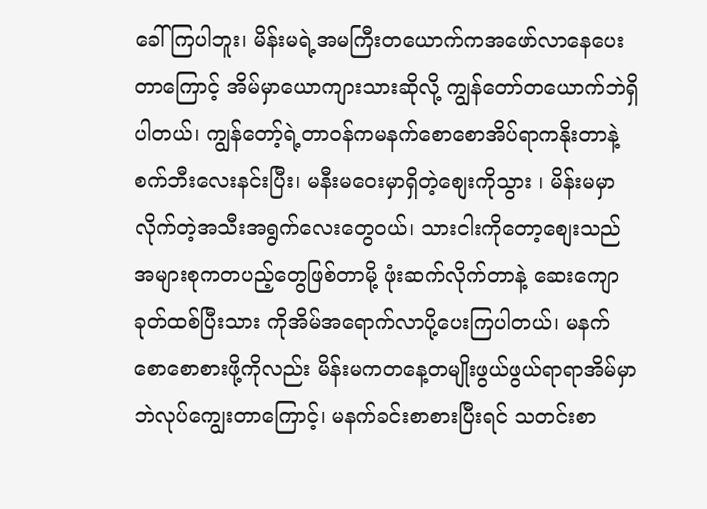ခေါ်ကြပါဘူး၊ မိန်းမရဲ့အမကြီးတယောက်ကအဖော်လာနေပေးတာကြောင့် အိမ်မှာယောကျားသားဆိုလို့ ကျွန်တော်တယောက်ဘဲရှိပါတယ်၊ ကျွန်တော့်ရဲ့တာဝန်ကမနက်စောစောအိပ်ရာကနိုးတာနဲ့ စက်ဘီးလေးနင်းပြီး၊ မနီးမဝေးမှာရှိတဲ့စျေးကိုသွား ၊ မိန်းမမှာလိုက်တဲ့အသီးအရွက်လေးတွေဝယ်၊ သားငါးကိုတော့စျေးသည်အများစုကတပည့်တွေဖြစ်တာမို့ ဖုံးဆက်လိုက်တာနဲ့ ဆေးကျောခုတ်ထစ်ပြီးသား ကိုအိမ်အရောက်လာပို့ပေးကြပါတယ်၊ မနက်စောစောစားဖို့ကိုလည်း မိန်းမကတနေ့တမျိုးဖွယ်ဖွယ်ရာရာအိမ်မှာဘဲလုပ်ကျွေးတာကြောင့်၊ မနက်ခင်းစာစားပြီးရင် သတင်းစာ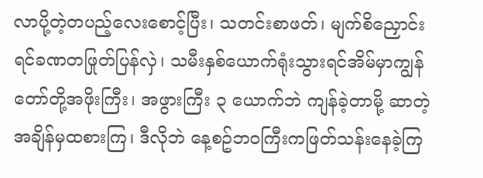လာပို့တဲ့တပည့်လေးစောင့်ပြီး၊ သတင်းစာဖတ်၊ မျက်စိညှောင်းရင်ခဏတဖြုတ်ပြန်လှဲ၊ သမီးနှစ်ယောက်ရုံးသွားရင်အိမ်မှာကျွန်တော်တို့အဖိုးကြီး၊ အဖွားကြီး ၃ ယောက်ဘဲ ကျန်ခဲ့တာမို့ ဆာတဲ့အချိန်မှထစားကြ၊ ဒီလိုဘဲ နေ့စဥ်ဘဝကြီးကဖြတ်သန်းနေခဲ့ကြ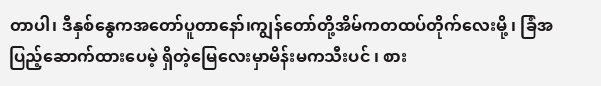တာပါ၊ ဒီနှစ်နွေကအတော်ပူတာနော်၊ကျွန်တော်တို့အိမ်ကတထပ်တိုက်လေးမို့ ၊ ခြံအပြည့်ဆောက်ထားပေမဲ့ ရှိတဲ့မြေလေးမှာမိန်းမကသီးပင် ၊ စား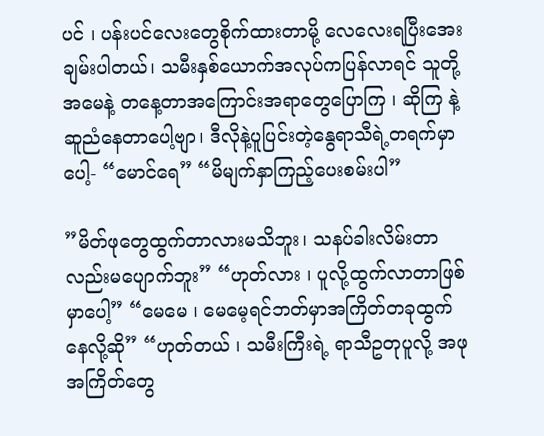ပင် ၊ ပန်းပင်လေးတွေစိုက်ထားတာမို့ လေလေးရပြီးအေးချမ်းပါတယ်၊ သမီးနှစ်ယောက်အလုပ်ကပြန်လာရင် သူတို့အမေနဲ့ တနေ့တာအကြောင်းအရာတွေပြောကြ ၊ ဆိုကြ နဲ့ဆူညံနေတာပေါ့ဗျာ၊ ဒီလိုနဲ့ပူပြင်းတဲ့နွေရာသီရဲ့တရက်မှာပေါ့- “မောင်ရေ” “မိမျက်နှာကြည့်ပေးစမ်းပါ”

”မိတ်ဖုတွေထွက်တာလားမသိဘူး၊ သနပ်ခါးလိမ်းတာလည်းမပျောက်ဘူး” “ဟုတ်လား ၊ ပူလို့ထွက်လာတာဖြစ်မှာပေါ့” “မေမေ ၊ မေမေ့ရင်ဘတ်မှာအကြိတ်တခုထွက်နေလို့ဆို” “ဟုတ်တယ် ၊ သမီးကြီးရဲ့ ရာသီဥတုပူလို့ အဖုအကြိတ်တွေ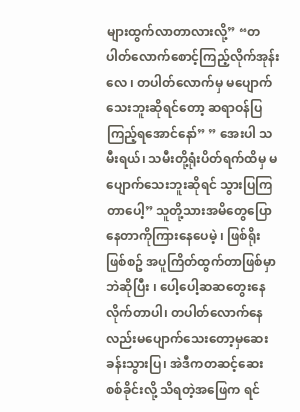များထွက်လာတာလားလို့” “တပါတ်လောက်စောင့်ကြည့်လိုက်အုန်းလေ ၊ တပါတ်လောက်မှ မပျောက်သေးဘူးဆိုရင်တော့ ဆရာဝန်ပြကြည့်ရအောင်နော်” ” အေးပါ သမီးရယ်၊ သမီးတို့ရုံးပိတ်ရက်ထိမှ မပျောက်သေးဘူးဆိုရင် သွားပြကြတာပေါ့” သူတို့သားအမိတွေပြောနေတာကိုကြားနေပေမဲ့ ၊ ဖြစ်ရိုးဖြစ်စဥ် အပူကြိတ်ထွက်တာဖြစ်မှာဘဲဆိုပြီး ၊ ပေါ့ပေါ့ဆဆတွေးနေလိုက်တာပါ၊ တပါတ်လောက်နေလည်းမပျောက်သေးတော့မှဆေးခန်းသွားပြ၊ အဲဒီကတဆင့်ဆေးစစ်ခိုင်းလို့ သိရတဲ့အဖြေက ရင်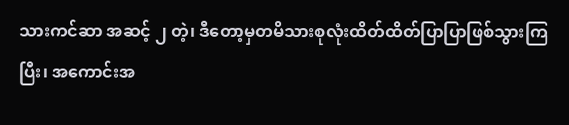သားကင်ဆာ အဆင့် ၂ တဲ့၊ ဒီတော့မှတမိသားစုလုံးထိတ်ထိတ်ပြာပြာဖြစ်သွားကြပြီး၊ အကောင်းအ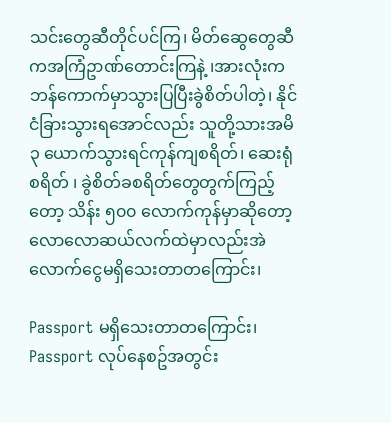သင်းတွေဆီတိုင်ပင်ကြ၊ မိတ်ဆွေတွေဆီကအကြံဥာဏ်တောင်းကြနဲ့ ၊အားလုံးကဘန်ကောက်မှာသွားပြပြီးခွဲစိတ်ပါတဲ့၊ နိုင်ငံခြားသွားရအောင်လည်း သူတို့သားအမိ ၃ ယောက်သွားရင်ကုန်ကျစရိတ်၊ ဆေးရုံစရိတ် ၊ ခွဲစိတ်ခစရိတ်တွေတွက်ကြည့်တော့ သိန်း ၅၀၀ လောက်ကုန်မှာဆိုတော့လောလောဆယ်လက်ထဲမှာလည်းအဲလောက်ငွေမရှိသေးတာတကြောင်း၊

Passport မရှိသေးတာတကြောင်း၊ Passport လုပ်နေစဥ်အတွင်း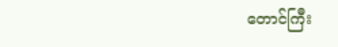တောင်ကြီး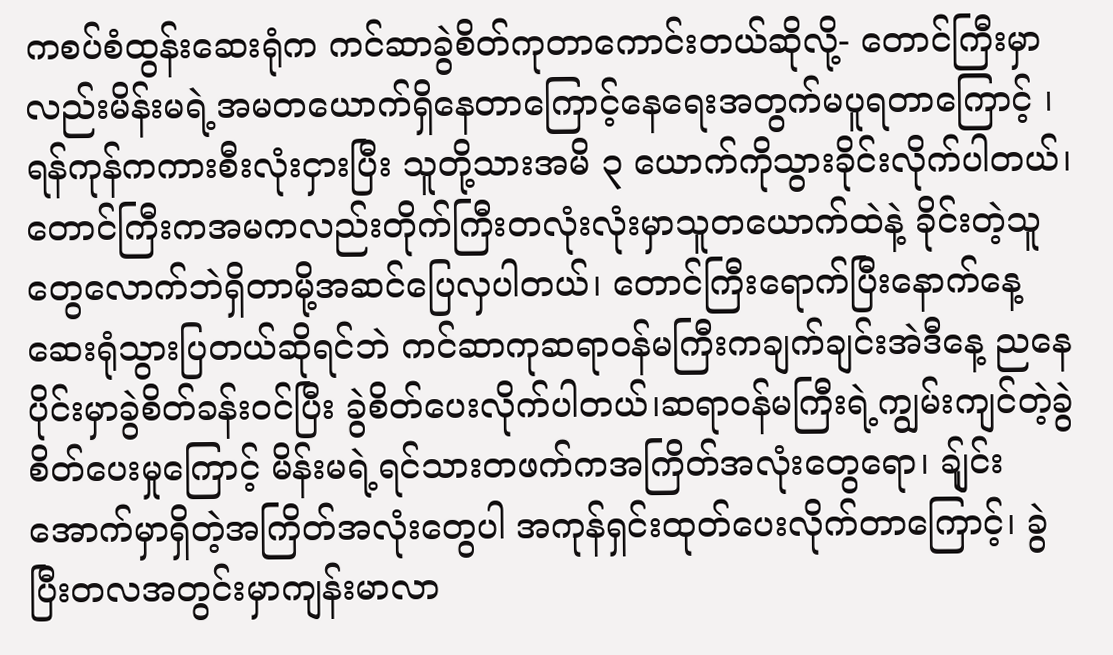ကစပ်စံထွန်းဆေးရုံက ကင်ဆာခွဲစိတ်ကုတာကောင်းတယ်ဆိုလို့- တောင်ကြီးမှာလည်းမိန်းမရဲ့အမတယောက်ရှိနေတာကြောင့်နေရေးအတွက်မပူရတာကြောင့် ၊ ရန်ကုန်ကကားစီးလုံးငှားပြီး သူတို့သားအမိ ၃ ယောက်ကိုသွားခိုင်းလိုက်ပါတယ်၊ တောင်ကြီးကအမကလည်းတိုက်ကြီးတလုံးလုံးမှာသူတယောက်ထဲနဲ့ ခိုင်းတဲ့သူတွေလောက်ဘဲရှိတာမို့အဆင်ပြေလှပါတယ်၊ တောင်ကြီးရောက်ပြီးနောက်နေ့ဆေးရုံသွားပြတယ်ဆိုရင်ဘဲ ကင်ဆာကုဆရာဝန်မကြီးကချက်ချင်းအဲဒီနေ့ ညနေပိုင်းမှာခွဲစိတ်ခန်းဝင်ပြီး ခွဲစိတ်ပေးလိုက်ပါတယ်၊ဆရာဝန်မကြီးရဲ့ကျွမ်းကျင်တဲ့ခွဲစိတ်ပေးမှုကြောင့် မိန်းမရဲ့ရင်သားတဖက်ကအကြိတ်အလုံးတွေရော၊ ချ်ုင်းအောက်မှာရှိတဲ့အကြိတ်အလုံးတွေပါ အကုန်ရှင်းထုတ်ပေးလိုက်တာကြောင့်၊ ခွဲပြီးတလအတွင်းမှာကျန်းမာလာ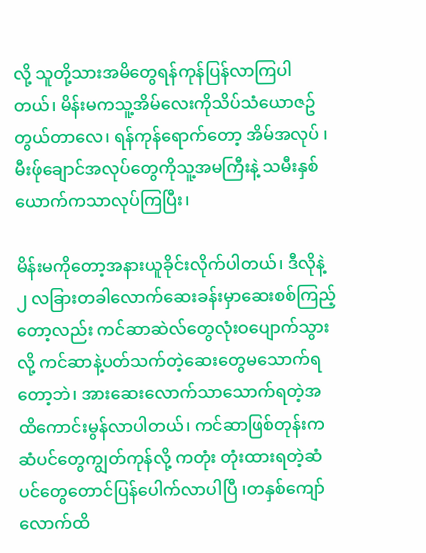လို့ သူတို့သားအမိတွေရန်ကုန်ပြန်လာကြပါတယ်၊ မိန်းမကသူ့အိမ်လေးကိုသိပ်သံယောဇဥ်တွယ်တာလေ၊ ရန်ကုန်ရောက်တော့ အိမ်အလုပ် ၊ မီးဖ်ုချောင်အလုပ်တွေကိုသူ့အမကြီးနဲ့ သမီးနှစ်ယောက်ကသာလုပ်ကြပြီး၊

မိန်းမကိုတော့အနားယူခိုင်းလိုက်ပါတယ်၊ ဒီလိုနဲ့ ၂ လခြားတခါလောက်ဆေးခန်းမှာဆေးစစ်ကြည့်တော့လည်း ကင်ဆာဆဲလ်တွေလုံးဝပျောက်သွားလို့ ကင်ဆာနဲ့ပတ်သက်တဲ့ဆေးတွေမသောက်ရတော့ဘဲ၊ အားဆေးလောက်သာသောက်ရတဲ့အထိကောင်းမွန်လာပါတယ်၊ ကင်ဆာဖြစ်တုန်းကဆံပင်တွေကျွတ်ကုန်လို့ ကတုံး တုံးထားရတဲ့ဆံပင်တွေတောင်ပြန်ပေါက်လာပါပြီ ၊တနှစ်ကျော်လောက်ထိ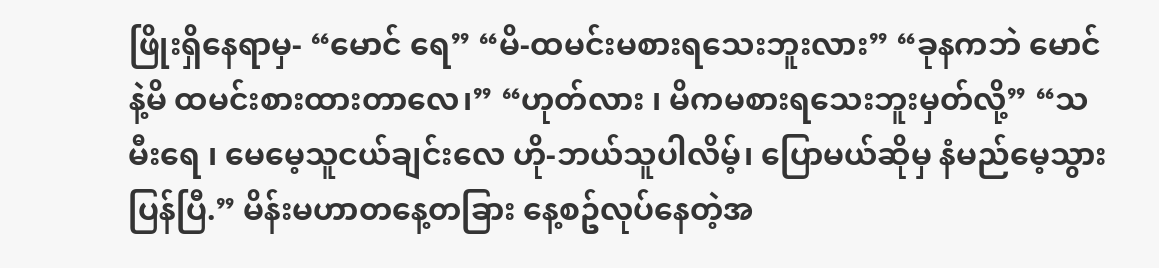ဖြိုးရှိနေရာမှ- “မောင် ရေ” “မိ-ထမင်းမစားရသေးဘူးလား” “ခုနကဘဲ မောင်နဲ့မိ ထမင်းစားထားတာလေ၊” “ဟုတ်လား ၊ မိကမစားရသေးဘူးမှတ်လို့” “သမီးရေ ၊ မေမေ့သူငယ်ချင်းလေ ဟို-ဘယ်သူပါလိမ့်၊ ပြောမယ်ဆိုမှ နံမည်မေ့သွားပြန်ပြီ.” မိန်းမဟာတနေ့တခြား နေ့စဥ်လုပ်နေတဲ့အ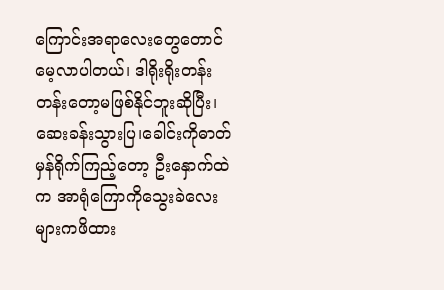ကြောင်းအရာလေးတွေတောင်မေ့လာပါတယ်၊ ဒါရိုးရိုးတန်းတန်းတော့မဖြစ်နိုင်ဘူးဆိုပြီး၊ ဆေးခန်းသွားပြ၊ခေါင်းကိုဓာတ်မှန်ရိုက်ကြည့်တော့ ဦးနှောက်ထဲက အာရုံကြောကိုသွေးခဲလေးများကဖိထား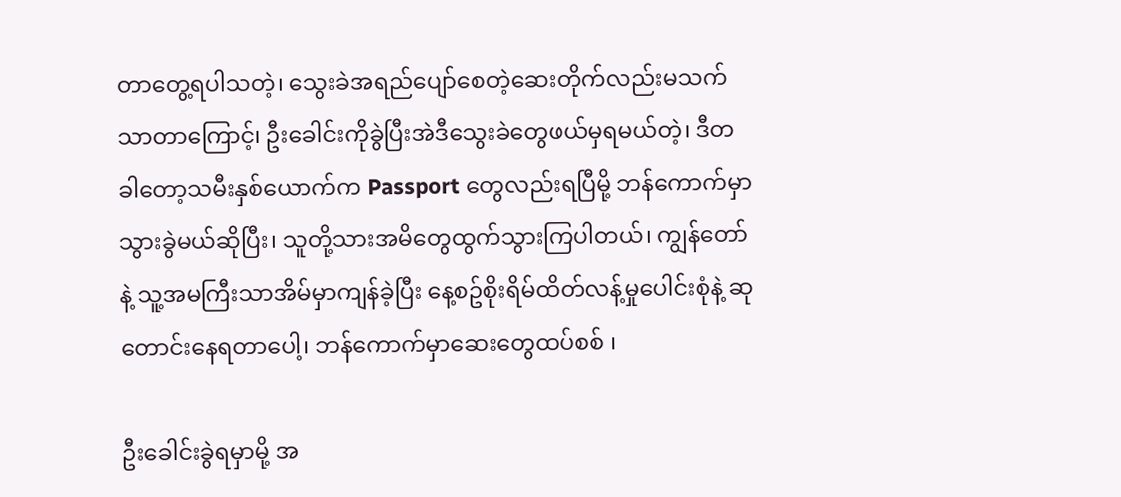တာတွေ့ရပါသတဲ့၊ သွေးခဲအရည်ပျော်စေတဲ့ဆေးတိုက်လည်းမသက်သာတာကြောင့်၊ ဦးခေါင်းကိုခွဲပြီးအဲဒီသွေးခဲတွေဖယ်မှရမယ်တဲ့၊ ဒီတခါတော့သမီးနှစ်ယောက်က Passport တွေလည်းရပြီမို့ ဘန်ကောက်မှာသွားခွဲမယ်ဆိုပြီး၊ သူတို့သားအမိတွေထွက်သွားကြပါတယ်၊ ကျွန်တော်နဲ့ သူ့အမကြီးသာအိမ်မှာကျန်ခဲ့ပြီး နေ့စဥ်စိုးရိမ်ထိတ်လန့်မှုပေါင်းစုံနဲ့ ဆုတောင်းနေရတာပေါ့၊ ဘန်ကောက်မှာဆေးတွေထပ်စစ် ၊

ဦးခေါင်းခွဲရမှာမို့ အ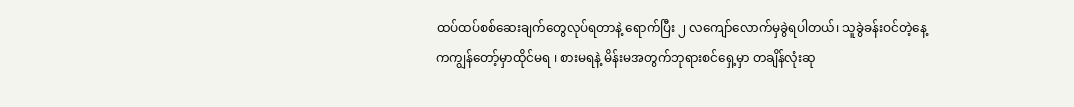ထပ်ထပ်စစ်ဆေးချက်တွေလုပ်ရတာနဲ့ ရောက်ပြီး ၂ လကျော်လောက်မှခွဲရပါတယ်၊ သူခွဲခန်းဝင်တဲ့နေ့ကကျွန်တော့်မှာထိုင်မရ ၊ စားမရနဲ့ မိန်းမအတွက်ဘုရားစင်ရှေ့မှာ တချိန်လုံးဆု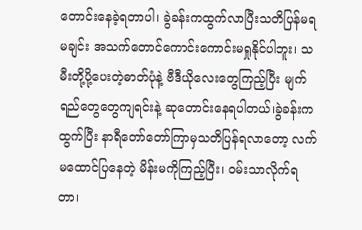တောင်းနေခဲ့ရတာပါ၊ ခွဲခန်းကထွက်လာပြီးသတိပြန်မရမချင်း အသက်တောင်ကောင်းကောင်းမရှုနိုင်ပါဘူး၊ သမီးတို့ပို့ပေးတဲ့ဓာတ်ပုံနဲ့ ဗီဒီယိုလေးတွေကြည့်ပြီး မျက်ရည်တွေတွေကျရင်းနဲ့ ဆုတောင်းနေရပါတယ်၊ခွဲခန်းကထွက်ပြီး နာရီတော်တော်ကြာမှသတိပြန်ရလာတော့ လက်မထောင်ပြနေတဲ့ မိန်းမကိုကြည့်ပြီး၊ ဝမ်းသာလိုက်ရတာ၊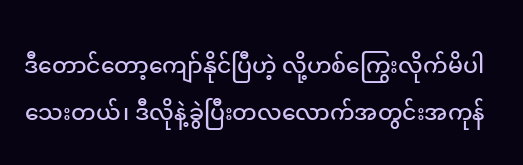ဒီတောင်တော့ကျော်နိုင်ပြီဟဲ့ လို့ဟစ်ကြွေးလိုက်မိပါသေးတယ်၊ ဒီလိုနဲ့ခွဲပြီးတလလောက်အတွင်းအကုန်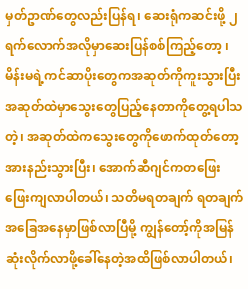မှတ်ဥာဏ်တွေလည်းပြန်ရ၊ ဆေးရုံကဆင်းဖို့ ၂ ရက်လောက်အလိုမှာဆေးပြန်စစ်ကြည့်တော့ ၊ မိန်းမရဲ့ကင်ဆာပိုးတွေကအဆုတ်ကိုကူးသွားပြီး အဆုတ်ထဲမှာသွေးတွေပြည့်နေတာကိုတွေ့ရပါသတဲ့၊ အဆုတ်ထဲကသွေးတွေကိုဖောက်ထုတ်တော့ အားနည်းသွားပြီး၊ အောက်ဆီဂျင်ကတဖြေးဖြေးကျလာပါတယ်၊ သတိမရတချက် ရတချက်အခြေအနေမှာဖြစ်လာပြီမို့ ကျွန်တော့်ကိုအမြန်ဆုံးလိုက်လာဖို့ခေါ်နေတဲ့အထိဖြစ်လာပါတယ်၊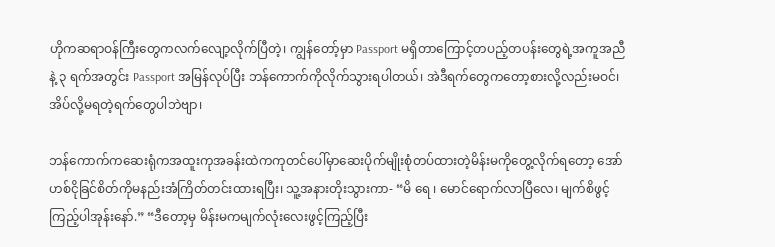ဟိုကဆရာဝန်ကြီးတွေကလက်လျော့လိုက်ပြီတဲ့၊ ကျွန်တော့်မှာ Passport မရှိတာကြောင့်တပည့်တပန်းတွေရဲ့အကူအညီနဲ့ ၃ ရက်အတွင်း Passport အမြန်လုပ်ပြီး ဘန်ကောက်ကိုလိုက်သွားရပါတယ်၊ အဲဒီရက်တွေကတော့စားလို့လည်းမဝင်၊ အိပ်လို့မရတဲ့ရက်တွေပါဘဲဗျာ၊

ဘန်ကောက်ကဆေးရုံကအထူးကုအခန်းထဲကကုတင်ပေါ်မှာဆေးပိုက်မျိုးစုံတပ်ထားတဲ့မိန်းမကိုတွေ့လိုက်ရတော့ အော်ဟစ်ငိုခြင်စိတ်ကိုမနည်းအံကြိတ်တင်းထားရပြီး၊ သူ့အနားတိုးသွားကာ- “မိ ရေ ၊ မောင်ရောက်လာပြီလေ၊ မျက်စိဖွင့်ကြည့်ပါအုန်းနော်.” “ဒီတော့မှ မိန်းမကမျက်လုံးလေးဖွင့်ကြည့်ပြီး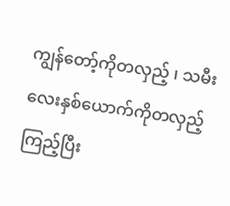ကျွန်တော့်ကိုတလှည့် ၊ သမီးလေးနှစ်ယောက်ကိုတလှည့်ကြည့်ပြီး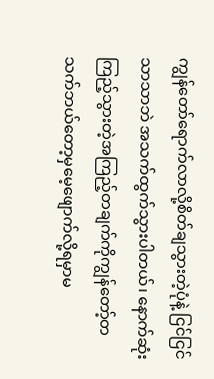ကျွန်တော်ရောက်လာလို့စိတ်ချသွားတဲ့ပုံနဲ့ ငြင်ငြင်သာသာဘဲ အသက်ထွက်သွားပါတယ်၊ နောက်ဆုံးကြည့်သွားတဲ့အကြည့်တချက်ကိုကျွန်တော့်တသက်ဘယ်တော့မှမေ့ဖျောက်လို့ရမှာမ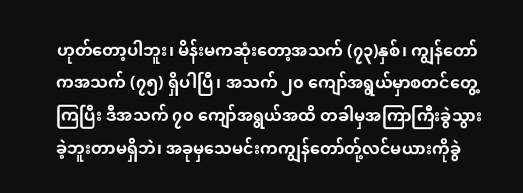ဟုတ်တော့ပါဘူး၊ မိန်းမကဆုံးတော့အသက် (၇၃)နှစ်၊ ကျွန်တော်ကအသက် (၇၅) ရှိပါပြီ၊ အသက် ၂၀ ကျော်အရွယ်မှာစတင်တွေ့ကြပြီး ဒီအသက် ၇၀ ကျော်အရွယ်အထိ တခါမှအကြာကြီးခွဲသွားခဲ့ဘူးတာမရှိဘဲ၊ အခုမှသေမင်းကကျွန်တော်တ်ု့လင်မယားကိုခွဲ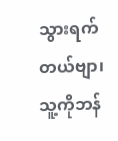သွားရက်တယ်ဗျာ၊ သူ့ကိုဘန်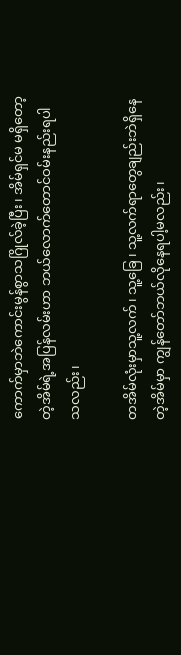ကောက်မှာဘဲကောင်းမွန်စွာသဂြိုလ်ခဲ့ပြီး၊ အိမ်ရှင်မ မရှိတော့တဲ့အိမ်ရဲ့အပြန်လမ်းဟာ ဘယ်လောက်တောင်ဝမ်းနည်းရပါသလည်း၊

တအိမ်လုံးမှာသူ့လက်၊ သူ့ခြေ ၊ သူ့လက်ရာတွေချည်းဘဲရှိနေတဲ့အိမ်မှာ ကျွန်တော်ဘယ်လိုနေရပါ့မလည်း၊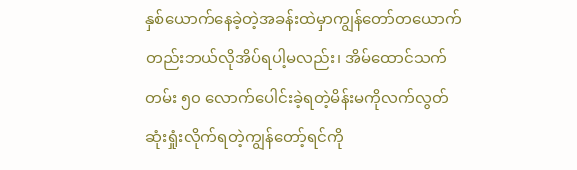နှစ်ယောက်နေခဲ့တဲ့အခန်းထဲမှာကျွန်တော်တယောက်တည်းဘယ်လိုအိပ်ရပါ့မလည်း၊ အိမ်ထောင်သက်တမ်း ၅၀ လောက်ပေါင်းခဲ့ရတဲ့မိန်းမကိုလက်လွတ်ဆုံးရှုံးလိုက်ရတဲ့ကျွန်တော့်ရင်ကို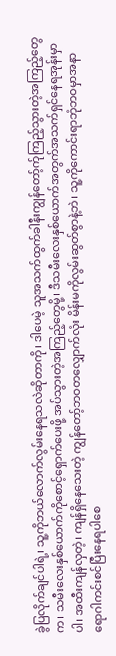ခွဲပြလိုက်ချင်ပါရဲ့၊ သူ့ကိုဘယ်လောက်လွမ်းနေရသလဲဆိုတာကို၊ ဒါပေမဲ့ သူအသက်ထွက်ခါနီးကျွန်တော့်က်ုကြည့်သွားတဲ့အကြည့်တွေက၊ သမီးလေးနှစ်ယောက်ကိုစောင့်ရှောက်ပေးဖို့ အပ်သွားတဲ့အကြည့်တွေမို့၊ ဒီသမီးလေးနှစ်ယောက်အတွက်အသက်ရှင်နေရအုန်းမှာပါ၊ အထီးကျန်လှတဲ့၊ ကျန်ရှိနေသေးတဲ့ ကျွန်တော့်ဘဝတလျှောက်လုံး မိန်းမကိုလွမ်းဆွတ်စွာနဲ့ဘဲ၊ သူ့ကိုကောင်းရာဘုံဘဝမှာအနာရောဂါကင်းစင်ပြီးနေရပါစေ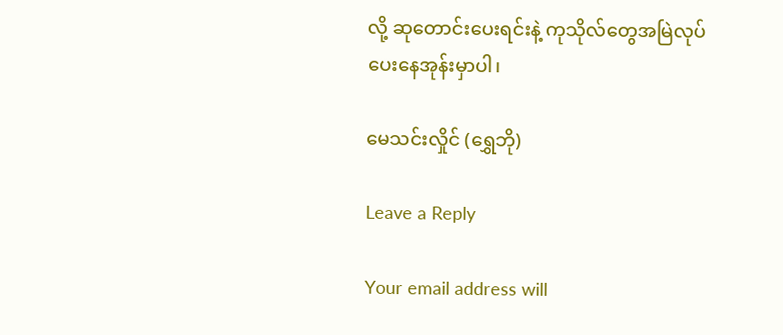လို့ ဆုတောင်းပေးရင်းနဲ့ ကုသိုလ်တွေအမြဲလုပ်ပေးနေအုန်းမှာပါ၊

မေသင်းလှိုင် (ရွှေဘို)

Leave a Reply

Your email address will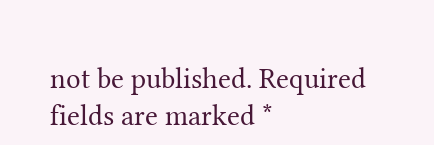not be published. Required fields are marked *